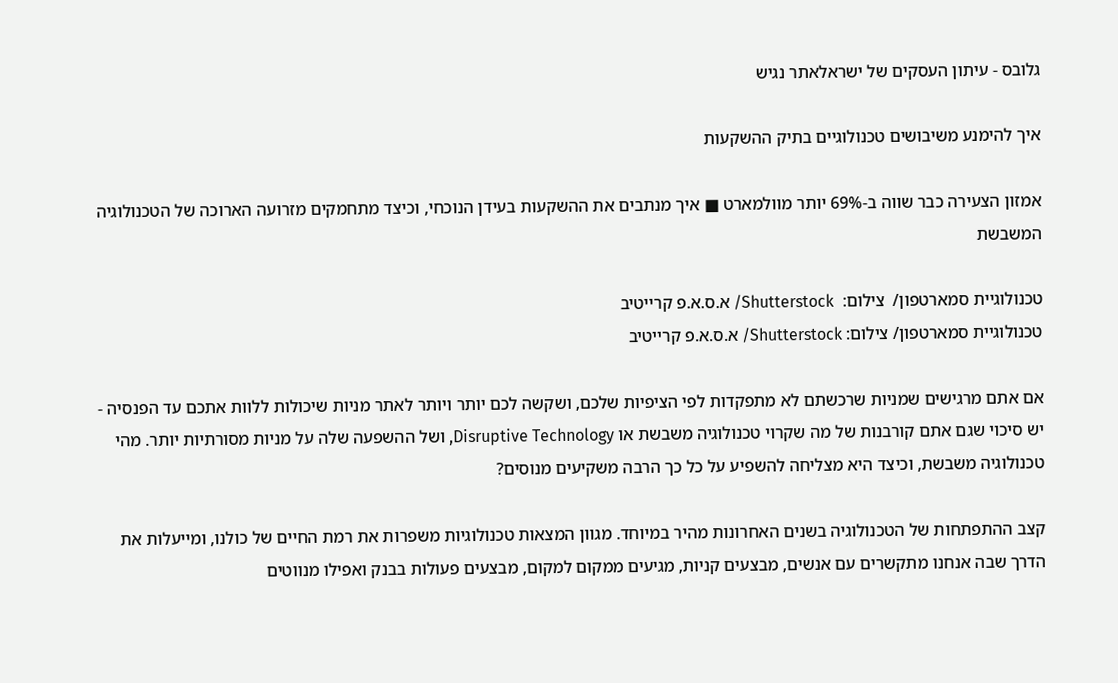גלובס - עיתון העסקים של ישראלאתר נגיש

איך להימנע משיבושים טכנולוגיים בתיק ההשקעות

אמזון הצעירה כבר שווה ב-69% יותר מוולמארט ■ איך מנתבים את ההשקעות בעידן הנוכחי, וכיצד מתחמקים מזרועה הארוכה של הטכנולוגיה המשבשת

טכנולוגיית סמארטפון/  צילום:  Shutterstock/ א.ס.א.פ קרייטיב
טכנולוגיית סמארטפון/ צילום: Shutterstock/ א.ס.א.פ קרייטיב

אם אתם מרגישים שמניות שרכשתם לא מתפקדות לפי הציפיות שלכם, ושקשה לכם יותר ויותר לאתר מניות שיכולות ללוות אתכם עד הפנסיה - יש סיכוי שגם אתם קורבנות של מה שקרוי טכנולוגיה משבשת או Disruptive Technology, ושל ההשפעה שלה על מניות מסורתיות יותר. מהי טכנולוגיה משבשת, וכיצד היא מצליחה להשפיע על כל כך הרבה משקיעים מנוסים?

קצב ההתפתחות של הטכנולוגיה בשנים האחרונות מהיר במיוחד. מגוון המצאות טכנולוגיות משפרות את רמת החיים של כולנו, ומייעלות את הדרך שבה אנחנו מתקשרים עם אנשים, מבצעים קניות, מגיעים ממקום למקום, מבצעים פעולות בבנק ואפילו מנווטים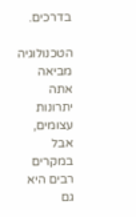בדרכים.

הטכנולוגיה מביאה אתה יתרונות עצומים, אבל במקרים רבים היא גם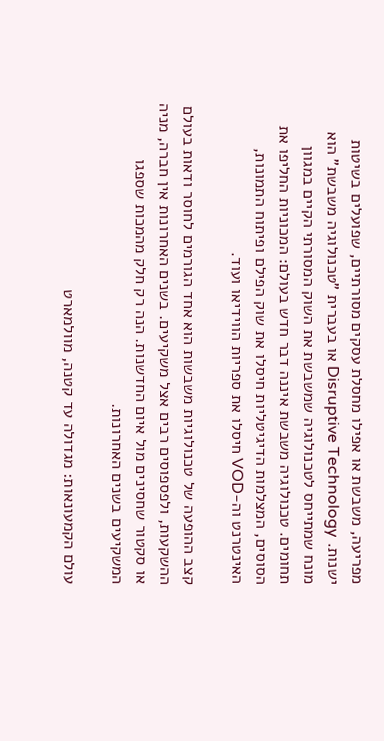מפריעה, משבשת או אפילו מחסלת עסקים מסורתיים, שפועלים בשיטות ישנות. Disruptive Technology או בעברית "טכנולוגיה משבשת" הוא מונח שמתייחס לטכנולוגיה שמשבשת את השוק המסורתי הקיים במגוון תחומים. טכנולוגיה משבשת איננה דבר חדש בעולם: המכוניות החליפו את הסוסים, המצלמות הדיגיטליות חיסלו את שוק הפילם ופיתוח התמונות, האינטרנט וה-VOD חיסלו את ספריות הווידיאו ועוד.

קצב ההופעה של טכנולוגיות משבשות הוא אחד הגורמים לחוסר ודאות בעולם ההשקעות, ולפספוסים רבים אצל משקיעים. בשנים האחרונות אין חברה, מניה או סקטור שחסינים מול איום החדשנות. הנה רק חלק מהמכות שספגו המשקיעים בשנים האחרונות.

עולם הקמעונאות: מגדולה עד קטנה, מוולמארט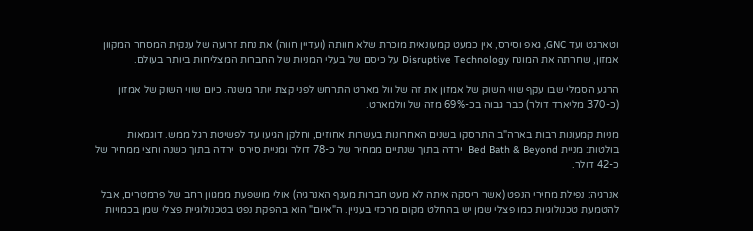וטארגט ועד GNC, גאפ וסירס, אין כמעט קמעונאית מוכרת שלא חוותה (ועדיין חווה) את נחת זרועה של ענקית המסחר המקוון אמזון, שחרתה את המונח Disruptive Technology על כיסם של בעלי המניות של החברות המצליחות ביותר בעולם.

הרגע הסמלי שבו עקף שווי השוק של אמזון את זה של וול מארט התרחש לפני קצת יותר משנה. כיום שווי השוק של אמזון  (כ-370 מליארד דולר) כבר גבוה בכ-69% מזה של וולמארט.

מניות קמעונות רבות בארה"ב התרסקו בשנים האחרונות בעשרות אחוזים, וחלקן הגיעו עד לפשיטת רגל ממש. דוגמאות בולטות: מניית Bed Bath & Beyond  ירדה בתוך שנתיים ממחיר של כ-78 דולר ומניית סירס  ירדה בתוך כשנה וחצי ממחיר של כ-42 דולר.

אנרגיה: נפילת מחירי הנפט (אשר ריסקה איתה לא מעט חברות מענף האנרגיה) אולי מושפעת ממגוון רחב של פרמטרים, אבל להטמעת טכנולוגיות כמו פצלי שמן יש בהחלט מקום מרכזי בעניין. ה"איום" הוא בהפקת נפט בטכנולוגיית פצלי שמן בכמויות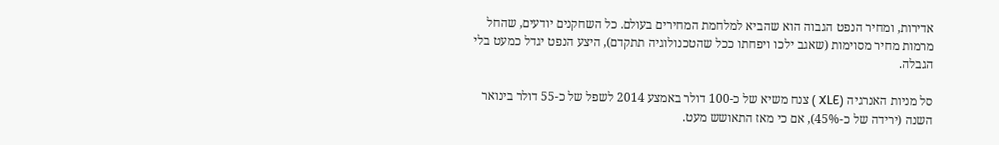אדירות, ומחיר הנפט הגבוה הוא שהביא למלחמת המחירים בעולם. כל השחקנים יודעים, שהחל מרמות מחיר מסוימות (שאגב ילכו ויפחתו ככל שהטכנולוגיה תתקדם), היצע הנפט יגדל כמעט בלי הגבלה.

סל מניות האנרגיה (XLE ) צנח משיא של כ-100 דולר באמצע 2014 לשפל של כ-55 דולר בינואר השנה (ירידה של כ-45%), אם כי מאז התאושש מעט.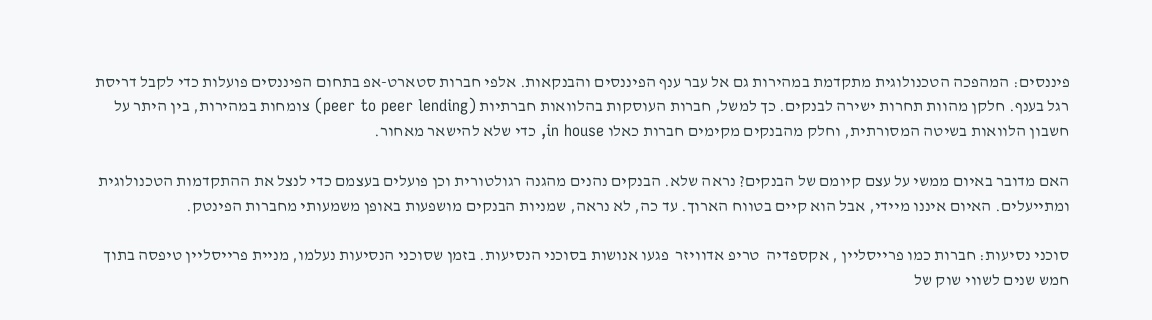פיננסים: המהפכה הטכנולוגית מתקדמת במהירות גם אל עבר ענף הפיננסים והבנקאות. אלפי חברות סטארט-אפ בתחום הפיננסים פועלות כדי לקבל דריסת רגל בענף. חלקן מהוות תחרות ישירה לבנקים. כך למשל, חברות העוסקות בהלוואות חברתיות (peer to peer lending) צומחות במהירות, בין היתר על חשבון הלוואות בשיטה המסורתית, וחלק מהבנקים מקימים חברות כאלו in house, כדי שלא להישאר מאחור.

האם מדובר באיום ממשי על עצם קיומם של הבנקים? נראה שלא. הבנקים נהנים מהגנה רגולטורית וכן פועלים בעצמם כדי לנצל את ההתקדמות הטכנולוגית ומתייעלים. האיום איננו מיידי, אבל הוא קיים בטווח הארוך. עד כה, לא נראה, שמניות הבנקים מושפעות באופן משמעותי מחברות הפינטק.

סוכני נסיעות: חברות כמו פרייסליין , אקספדיה  טריפ אדוויזר  פגעו אנושות בסוכני הנסיעות. בזמן שסוכני הנסיעות נעלמו, מניית פרייסליין טיפסה בתוך חמש שנים לשווי שוק של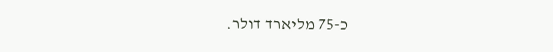כ-75 מליארד דולר.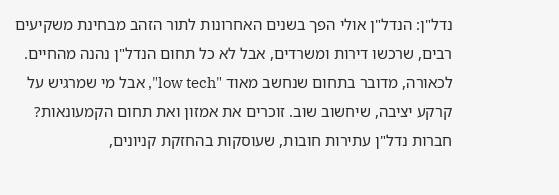נדל"ן: הנדל"ן אולי הפך בשנים האחרונות לתור הזהב מבחינת משקיעים רבים, שרכשו דירות ומשרדים, אבל לא כל תחום הנדל"ן נהנה מהחיים. לכאורה, מדובר בתחום שנחשב מאוד "low tech", אבל מי שמרגיש על קרקע יציבה, שיחשוב שוב. זוכרים את אמזון ואת תחום הקמעונאות? חברות נדל"ן עתירות חובות, שעוסקות בהחזקת קניונים,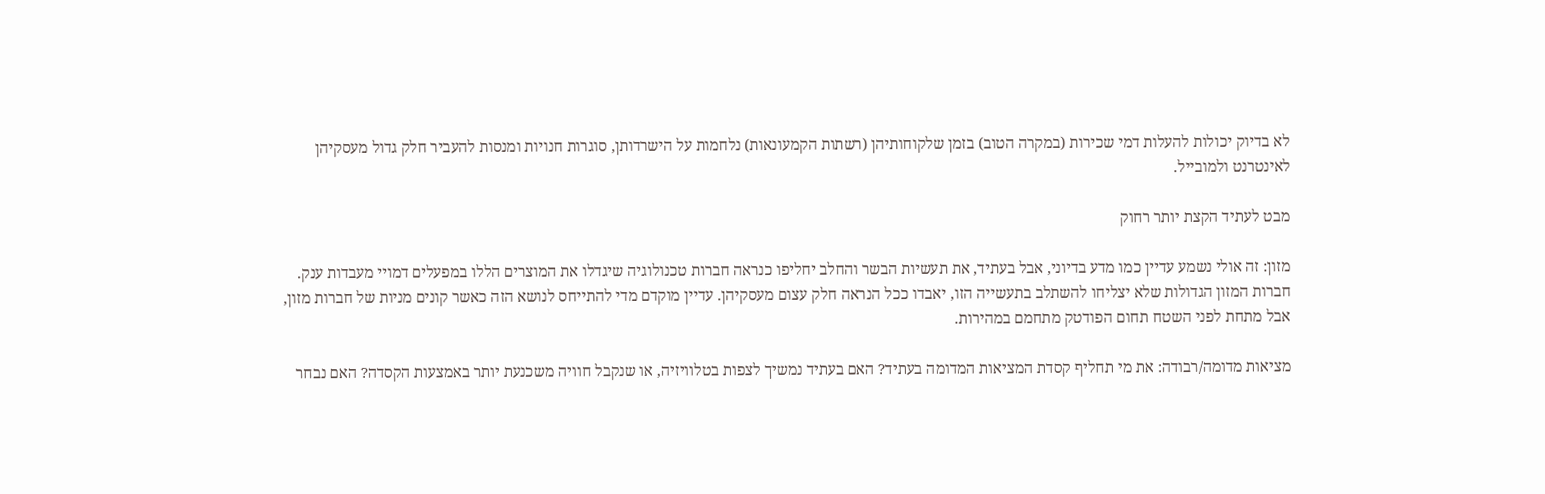לא בדיוק יכולות להעלות דמי שכירות (במקרה הטוב) בזמן שלקוחותיהן (רשתות הקמעונאות) נלחמות על הישרדותן, סוגרות חנויות ומנסות להעביר חלק גדול מעסקיהן לאינטרנט ולמובייל.

מבט לעתיד הקצת יותר רחוק

מזון: זה אולי נשמע עדיין כמו מדע בדיוני, אבל בעתיד, את תעשיות הבשר והחלב יחליפו כנראה חברות טכנולוגיה שיגדלו את המוצרים הללו במפעלים דמויי מעבדות ענק. חברות המזון הגדולות שלא יצליחו להשתלב בתעשייה הזו, יאבדו ככל הנראה חלק עצום מעסקיהן. עדיין מוקדם מדי להתייחס לנושא הזה כאשר קונים מניות של חברות מזון, אבל מתחת לפני השטח תחום הפודטק מתחמם במהירות.

מציאות מדומה/רבודה: את מי תחליף קסדת המציאות המדומה בעתיד? האם בעתיד נמשיך לצפות בטלוויזיה, או שנקבל חוויה משכנעת יותר באמצעות הקסדה? האם נבחר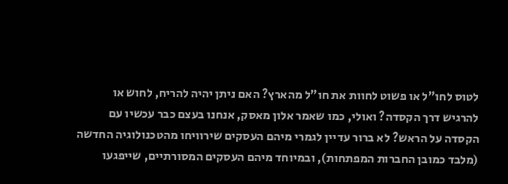לטוס לחו"ל או פשוט לחוות את חו"ל מהארץ? האם ניתן יהיה להריח, לחוש או להרגיש דרך הקסדה? ואולי, כמו שאמר אלון מאסק, אנחנו בעצם כבר עכשיו עם הקסדה על הראש? לא ברור עדיין לגמרי מיהם העסקים שירוויחו מהטכנולוגיה החדשה (מלבד כמובן החברות המפתחות), ובמיוחד מיהם העסקים המסורתיים, שייפגעו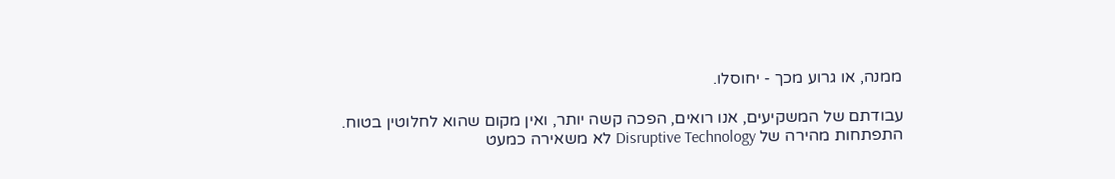ממנה, או גרוע מכך - יחוסלו.

עבודתם של המשקיעים, אנו רואים, הפכה קשה יותר, ואין מקום שהוא לחלוטין בטוח. התפתחות מהירה של Disruptive Technology לא משאירה כמעט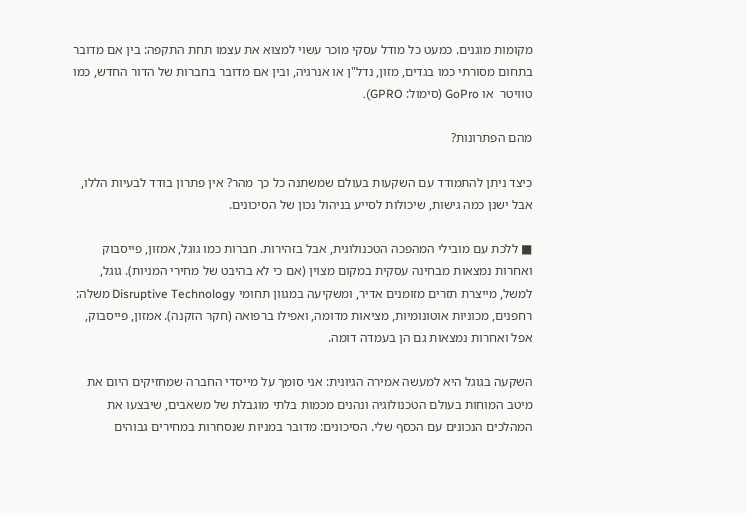מקומות מוגנים. כמעט כל מודל עסקי מוכר עשוי למצוא את עצמו תחת התקפה: בין אם מדובר בתחום מסורתי כמו בגדים, מזון, נדל"ן או אנרגיה, ובין אם מדובר בחברות של הדור החדש, כמו טוויטר  או GoPro (סימול: GPRO).

מהם הפתרונות?

כיצד ניתן להתמודד עם השקעות בעולם שמשתנה כל כך מהר? אין פתרון בודד לבעיות הללו, אבל ישנן כמה גישות, שיכולות לסייע בניהול נכון של הסיכונים.

■ ללכת עם מובילי המהפכה הטכנולוגית, אבל בזהירות. חברות כמו גוגל, אמזון, פייסבוק ואחרות נמצאות מבחינה עסקית במקום מצוין (אם כי לא בהיבט של מחירי המניות). גוגל, למשל, מייצרת תזרים מזומנים אדיר, ומשקיעה במגוון תחומי Disruptive Technology משלה: רחפנים, מכוניות אוטונומיות, מציאות מדומה, ואפילו ברפואה (חקר הזקנה). אמזון, פייסבוק, אפל ואחרות נמצאות גם הן בעמדה דומה.

השקעה בגוגל היא למעשה אמירה הגיונית: אני סומך על מייסדי החברה שמחזיקים היום את מיטב המוחות בעולם הטכנולוגיה ונהנים מכמות בלתי מוגבלת של משאבים, שיבצעו את המהלכים הנכונים עם הכסף שלי. הסיכונים: מדובר במניות שנסחרות במחירים גבוהים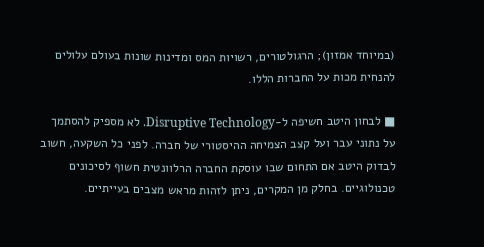(במיוחד אמזון); הרגולטורים, רשויות המס ומדינות שונות בעולם עלולים להנחית מכות על החברות הללו.

■ לבחון היטב חשיפה ל-Disruptive Technology. לא מספיק להסתמך על נתוני עבר ועל קצב הצמיחה ההיסטורי של חברה. לפני כל השקעה, חשוב לבדוק היטב אם התחום שבו עוסקת החברה הרלוונטית חשוף לסיכונים טכנולוגיים. בחלק מן המקרים, ניתן לזהות מראש מצבים בעייתיים.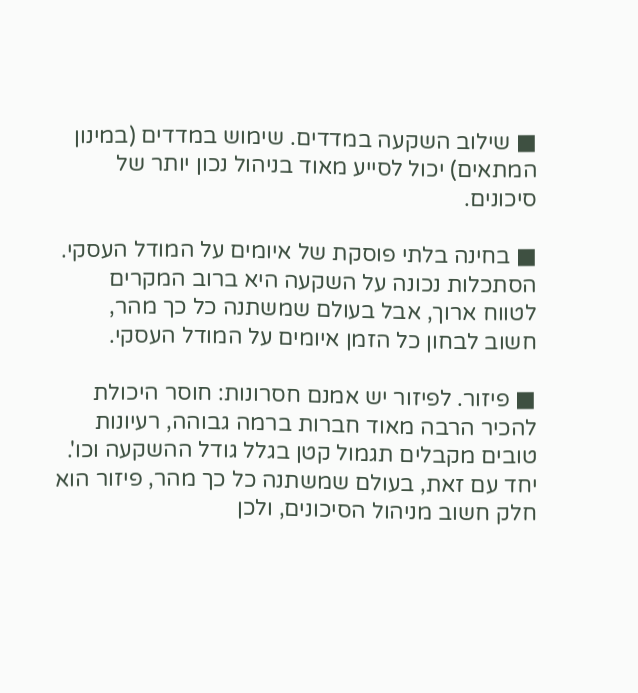■ שילוב השקעה במדדים. שימוש במדדים (במינון המתאים) יכול לסייע מאוד בניהול נכון יותר של סיכונים.

■ בחינה בלתי פוסקת של איומים על המודל העסקי. הסתכלות נכונה על השקעה היא ברוב המקרים לטווח ארוך, אבל בעולם שמשתנה כל כך מהר, חשוב לבחון כל הזמן איומים על המודל העסקי.

■ פיזור. לפיזור יש אמנם חסרונות: חוסר היכולת להכיר הרבה מאוד חברות ברמה גבוהה, רעיונות טובים מקבלים תגמול קטן בגלל גודל ההשקעה וכו'. יחד עם זאת, בעולם שמשתנה כל כך מהר, פיזור הוא חלק חשוב מניהול הסיכונים, ולכן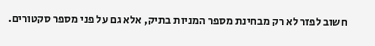חשוב לפזר לא רק מבחינת מספר המניות בתיק, אלא גם על פני מספר סקטורים.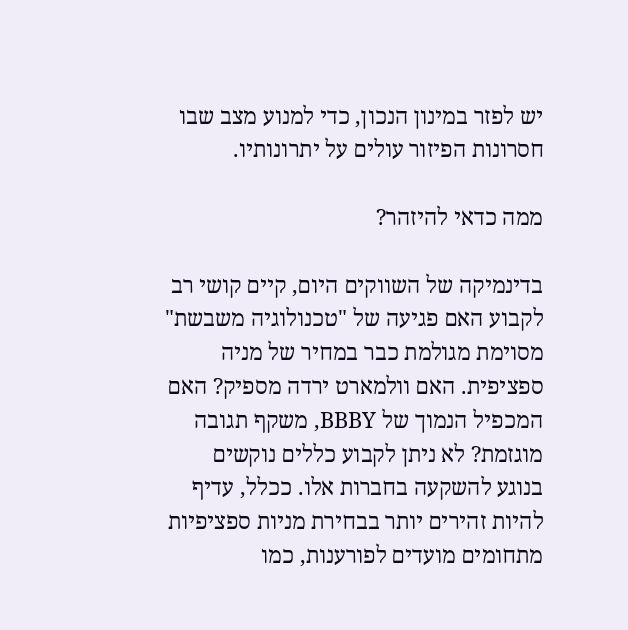יש לפזר במינון הנכון, כדי למנוע מצב שבו חסרונות הפיזור עולים על יתרונותיו.

ממה כדאי להיזהר?

בדינמיקה של השווקים היום, קיים קושי רב לקבוע האם פגיעה של "טכנולוגיה משבשת" מסוימת מגולמת כבר במחיר של מניה ספציפית. האם וולמארט ירדה מספיק? האם המכפיל הנמוך של BBBY, משקף תגובה מוגזמת? לא ניתן לקבוע כללים נוקשים בנוגע להשקעה בחברות אלו. ככלל, עדיף להיות זהירים יותר בבחירת מניות ספציפיות מתחומים מועדים לפורענות, כמו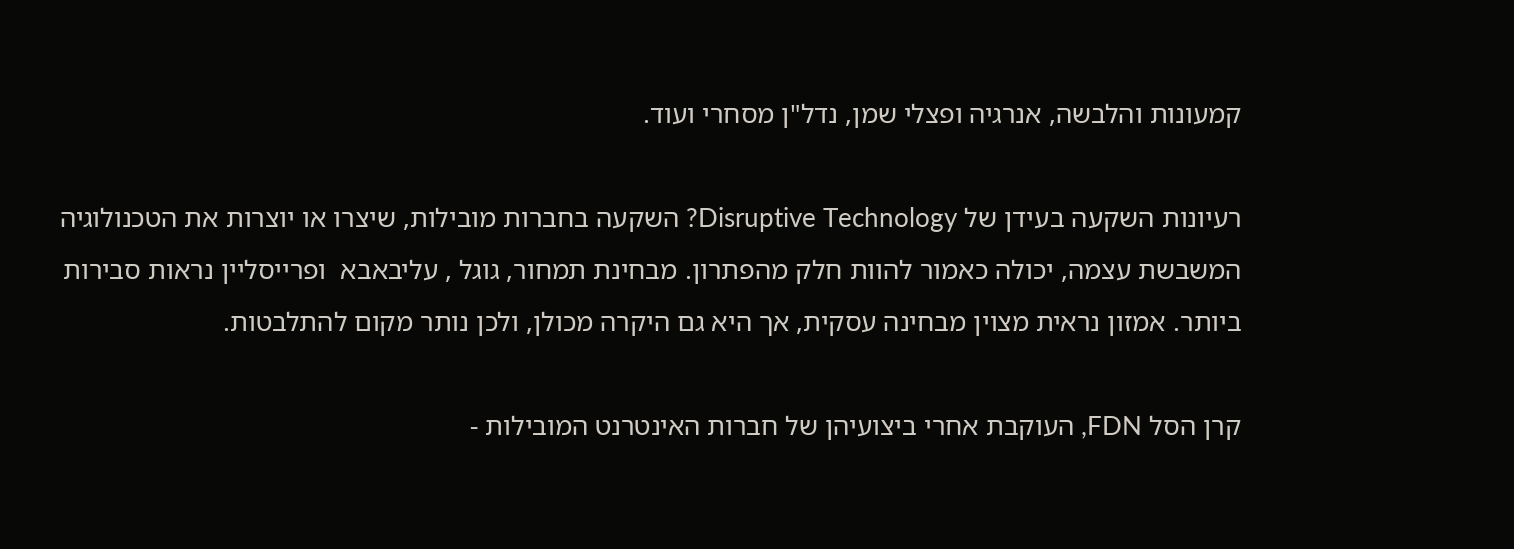קמעונות והלבשה, אנרגיה ופצלי שמן, נדל"ן מסחרי ועוד.

רעיונות השקעה בעידן של Disruptive Technology? השקעה בחברות מובילות, שיצרו או יוצרות את הטכנולוגיה המשבשת עצמה, יכולה כאמור להוות חלק מהפתרון. מבחינת תמחור, גוגל , עליבאבא  ופרייסליין נראות סבירות ביותר. אמזון נראית מצוין מבחינה עסקית, אך היא גם היקרה מכולן, ולכן נותר מקום להתלבטות.

קרן הסל FDN, העוקבת אחרי ביצועיהן של חברות האינטרנט המובילות -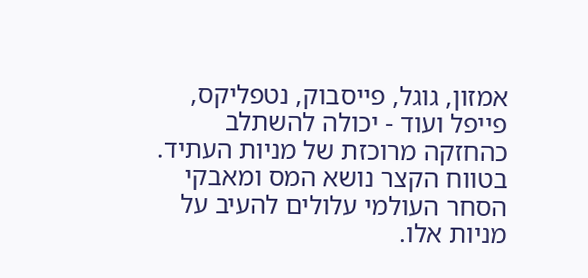אמזון, גוגל, פייסבוק, נטפליקס, פייפל ועוד - יכולה להשתלב כהחזקה מרוכזת של מניות העתיד. בטווח הקצר נושא המס ומאבקי הסחר העולמי עלולים להעיב על מניות אלו.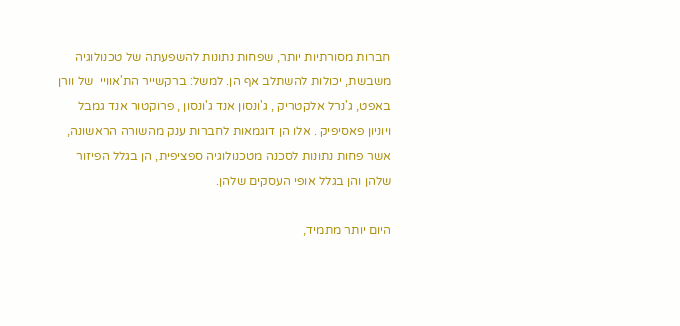חברות מסורתיות יותר, שפחות נתונות להשפעתה של טכנולוגיה משבשת, יכולות להשתלב אף הן. למשל: ברקשייר הת'אוויי  של וורן באפט, ג'נרל אלקטריק , ג'ונסון אנד ג'ונסון , פרוקטור אנד גמבל  ויוניון פאסיפיק . אלו הן דוגמאות לחברות ענק מהשורה הראשונה, אשר פחות נתונות לסכנה מטכנולוגיה ספציפית, הן בגלל הפיזור שלהן והן בגלל אופי העסקים שלהן.

היום יותר מתמיד,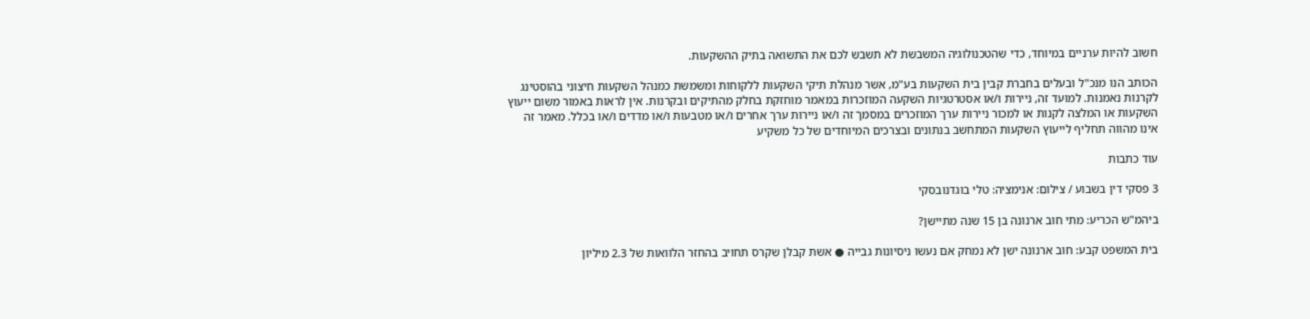חשוב להיות ערניים במיוחד, כדי שהטכנולוגיה המשבשת לא תשבש לכם את התשואה בתיק ההשקעות.

הכותב הנו מנכ"ל ובעלים בחברת קבין בית השקעות בע"מ, אשר מנהלת תיקי השקעות ללקוחות ומשמשת כמנהל השקעות חיצוני בהוסטינג לקרנות נאמנות. למועד זה, ניירות ו/או אסטרטגיות השקעה המוזכרות במאמר מוחזקת בחלק מהתיקים ובקרנות. אין לראות באמור משום ייעוץ השקעות או המלצה לקנות או למכור ניירות ערך המוזכרים במסמך זה ו/או ניירות ערך אחרים ו/או מטבעות ו/או מדדים ו/או בכלל. מאמר זה אינו מהווה תחליף לייעוץ השקעות המתחשב בנתונים ובצרכים המיוחדים של כל משקיע

עוד כתבות

3 פסקי דין בשבוע / צילום: אנימציה: טלי בוגדנובסקי

ביהמ"ש הכריע: מתי חוב ארנונה בן 15 שנה מתיישן?

בית המשפט קבע: חוב ארנונה ישן לא נמחק אם נעשו ניסיונות גבייה ● אשת קבלן שקרס תחויב בהחזר הלוואות של 2.3 מיליון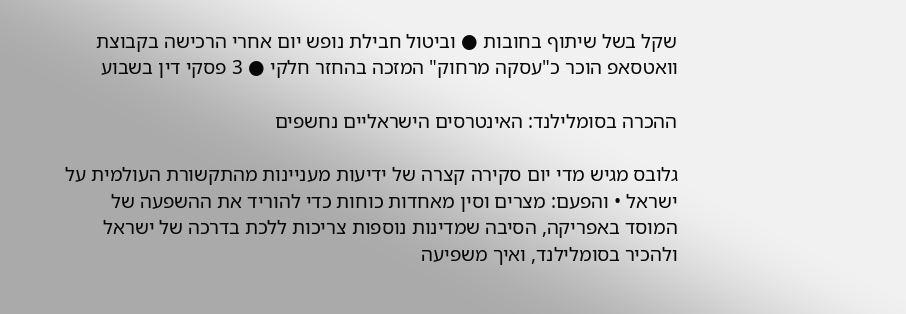שקל בשל שיתוף בחובות ● וביטול חבילת נופש יום אחרי הרכישה בקבוצת וואטסאפ הוכר כ"עסקה מרחוק" המזכה בהחזר חלקי ● 3 פסקי דין בשבוע

ההכרה בסומלילנד: האינטרסים הישראליים נחשפים

גלובס מגיש מדי יום סקירה קצרה של ידיעות מעניינות מהתקשורת העולמית על ישראל • והפעם: מצרים וסין מאחדות כוחות כדי להוריד את ההשפעה של המוסד באפריקה, הסיבה שמדינות נוספות צריכות ללכת בדרכה של ישראל ולהכיר בסומלילנד, ואיך משפיעה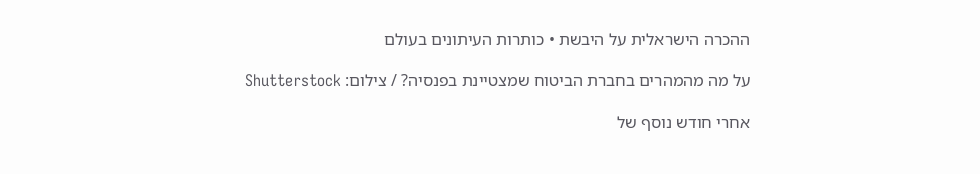ההכרה הישראלית על היבשת • כותרות העיתונים בעולם

על מה מהמהרים בחברת הביטוח שמצטיינת בפנסיה? / צילום: Shutterstock

אחרי חודש נוסף של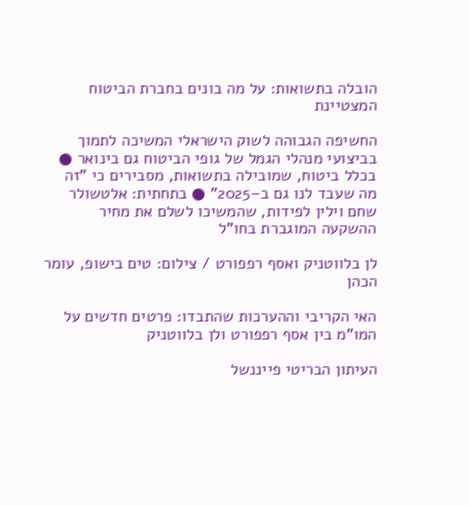הובלה בתשואות: על מה בונים בחברת הביטוח המצטיינת

החשיפה הגבוהה לשוק הישראלי המשיכה לתמוך בביצועי מנהלי הגמל של גופי הביטוח גם בינואר ● בכלל ביטוח, שמובילה בתשואות, מסבירים כי "זה מה שעבד לנו גם ב–2025" ● בתחתית: אלטשולר שחם וילין לפידות, שהמשיכו לשלם את מחיר ההשקעה המוגברת בחו"ל

לן בלווטניק ואסף רפפורט / צילום: טים בישופ, עומר הכהן

האי הקריבי וההערכות שהתבדו: פרטים חדשים על המו"מ בין אסף רפפורט ולן בלווטניק

העיתון הבריטי פייננשל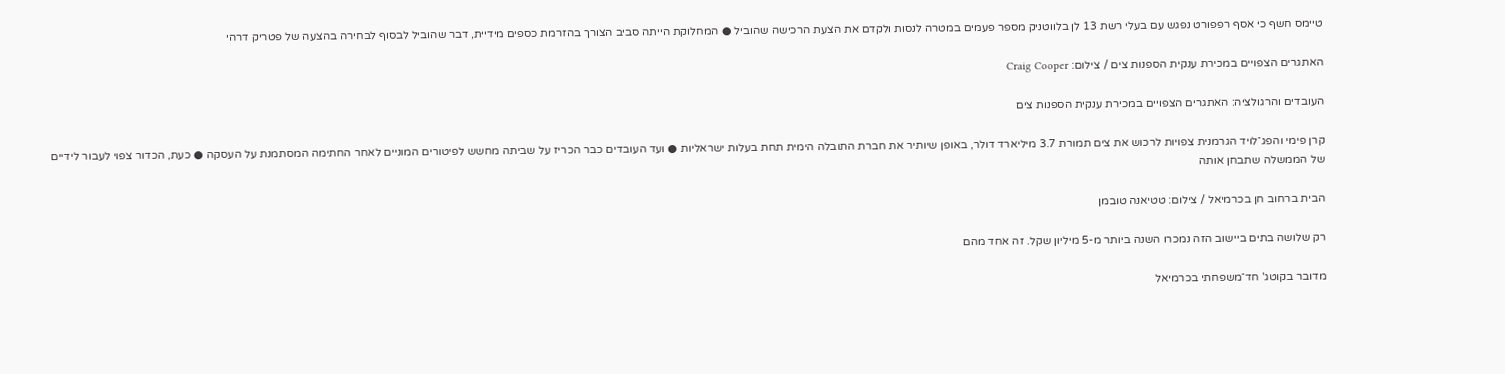טיימס חשף כי אסף רפפורט נפגש עם בעלי רשת 13 לן בלווטניק מספר פעמים במטרה לנסות ולקדם את הצעת הרכישה שהוביל ● המחלוקת הייתה סביב הצורך בהזרמת כספים מידיית, דבר שהוביל לבסוף לבחירה בהצעה של פטריק דרהי

האתגרים הצפויים במכירת ענקית הספנות צים / צילום: Craig Cooper

העובדים והרגולציה: האתגרים הצפויים במכירת ענקית הספנות צים

קרן פימי והפג־לויד הגרמנית צפויות לרכוש את צים תמורת 3.7 מיליארד דולר, באופן שיותיר את חברת התובלה הימית תחת בעלות ישראליות ● ועד העובדים כבר הכריז על שביתה מחשש לפיטורים המוניים לאחר החתימה המסתמנת על העסקה ● כעת, הכדור צפוי לעבור לידיים של הממשלה שתבחן אותה

הבית ברחוב חן בכרמיאל / צילום: טטיאנה טובמן

רק שלושה בתים ביישוב הזה נמכרו השנה ביותר מ-5 מיליון שקל. זה אחד מהם

מדובר בקוטג' חד־משפחתי בכרמיאל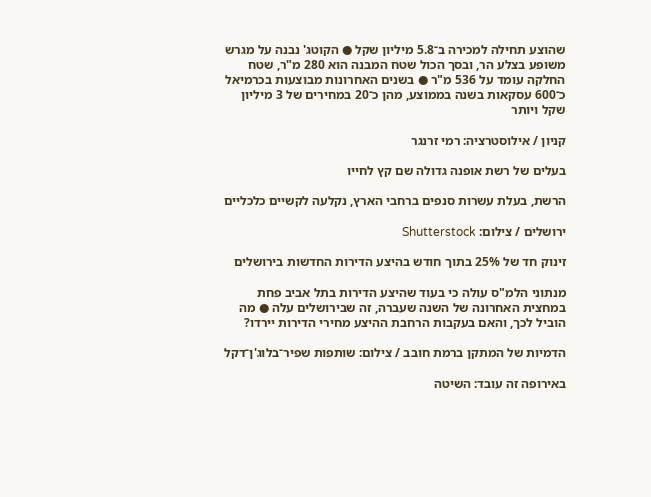שהוצע תחילה למכירה ב־5.8 מיליון שקל ● הקוטג' נבנה על מגרש משופע בצלע הר, ובסך הכול שטח המבנה הוא 280 מ"ר, שטח החלקה עומד על 536 מ"ר ● בשנים האחרונות מבוצעות בכרמיאל כ־600 עסקאות בשנה בממוצע, מהן כ־20 במחירים של 3 מיליון שקל ויותר

קניון / אילוסטרציה: רמי זרנגר

בעלים של רשת אופנה גדולה שם קץ לחייו

הרשת, בעלת עשרות סנפים ברחבי הארץ, נקלעה לקשיים כלכליים

ירושלים / צילום: Shutterstock

זינוק חד של 25% בתוך חודש בהיצע הדירות החדשות בירושלים

מנתוני הלמ"ס עולה כי בעוד שהיצע הדירות בתל אביב פחת במחצית האחרונה של השנה שעברה, זה שבירושלים עלה ● מה הוביל לכך, והאם בעקבות הרחבת ההיצע מחירי הדירות יירדו?

הדמיות של המתקן ברמת חובב / צילום: שותפות שפיר־בלוג'ן־דקל

באירופה זה עובד: השיטה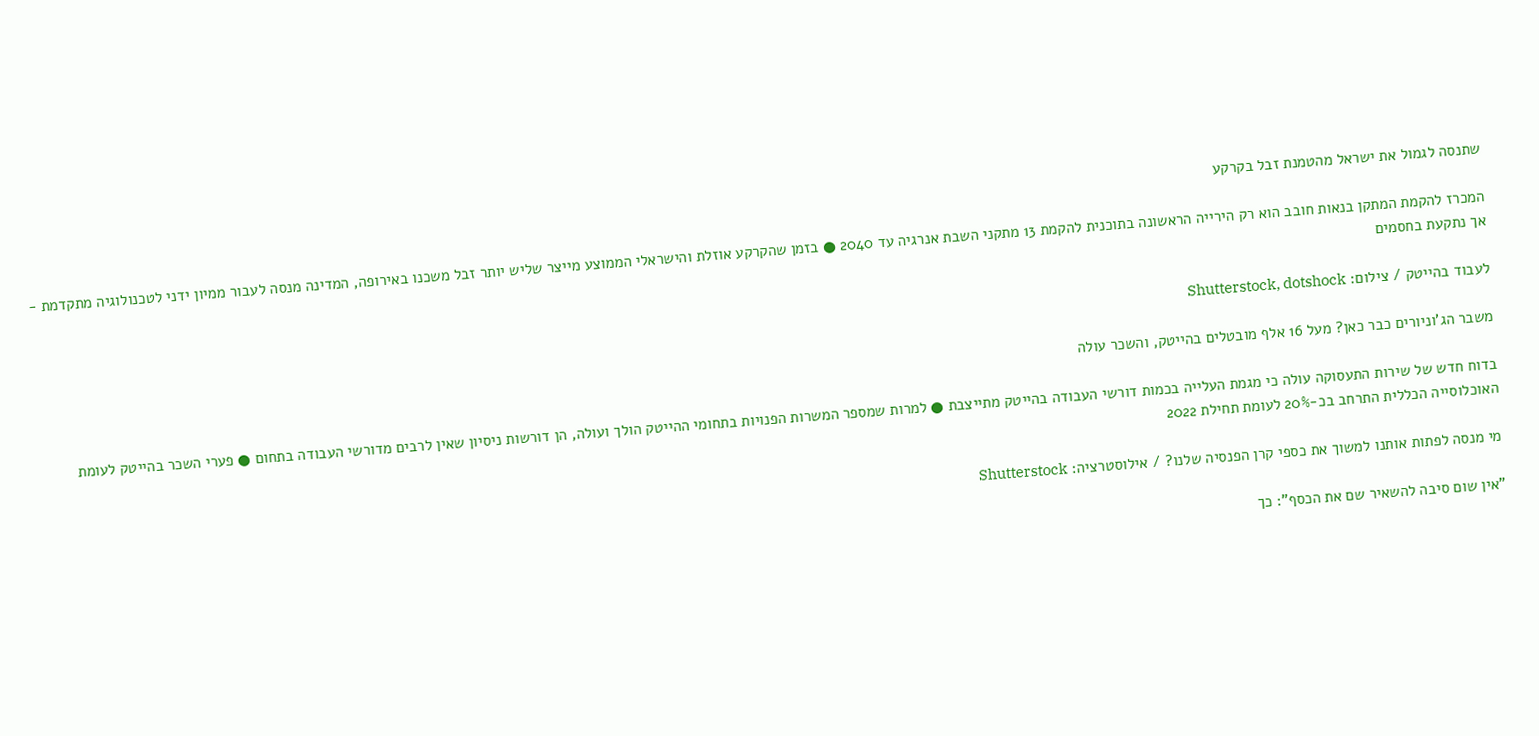שתנסה לגמול את ישראל מהטמנת זבל בקרקע

המכרז להקמת המתקן בנאות חובב הוא רק הירייה הראשונה בתוכנית להקמת 13 מתקני השבת אנרגיה עד 2040 ● בזמן שהקרקע אוזלת והישראלי הממוצע מייצר שליש יותר זבל משכנו באירופה, המדינה מנסה לעבור ממיון ידני לטכנולוגיה מתקדמת - אך נתקעת בחסמים

לעבוד בהייטק / צילום: Shutterstock, dotshock

משבר הג'וניורים כבר כאן? מעל 16 אלף מובטלים בהייטק, והשכר עולה

בדוח חדש של שירות התעסוקה עולה כי מגמת העלייה בכמות דורשי העבודה בהייטק מתייצבת ● למרות שמספר המשרות הפנויות בתחומי ההייטק הולך ועולה, הן דורשות ניסיון שאין לרבים מדורשי העבודה בתחום ● פערי השכר בהייטק לעומת האוכלוסייה הכללית התרחב בכ-20% לעומת תחילת 2022

מי מנסה לפתות אותנו למשוך את כספי קרן הפנסיה שלנו? / אילוסטרציה: Shutterstock

"אין שום סיבה להשאיר שם את הכסף": כך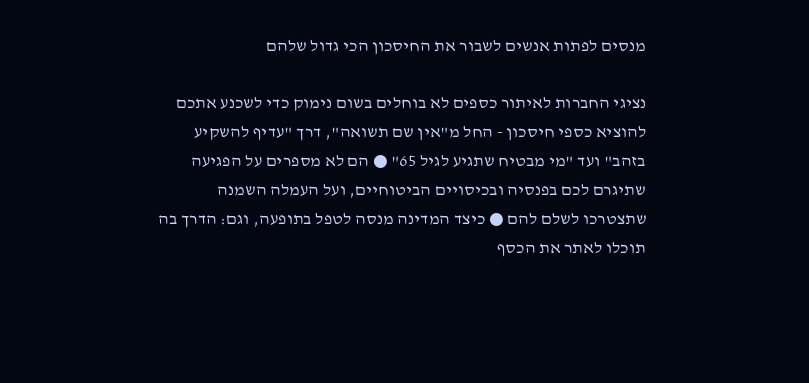מנסים לפתות אנשים לשבור את החיסכון הכי גדול שלהם

נציגי החברות לאיתור כספים לא בוחלים בשום נימוק כדי לשכנע אתכם להוציא כספי חיסכון - החל מ"אין שם תשואה", דרך "עדיף להשקיע בזהב" ועד "מי מבטיח שתגיע לגיל 65" ● הם לא מספרים על הפגיעה שתיגרם לכם בפנסיה ובכיסויים הביטוחיים, ועל העמלה השמנה שתצטרכו לשלם להם ● כיצד המדינה מנסה לטפל בתופעה, וגם: הדרך בה תוכלו לאתר את הכסף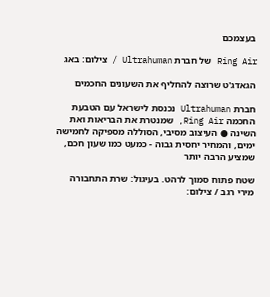בעצמכם

Ring Air של חברת Ultrahuman / צילום: באג

הגאדג'ט שרוצה להחליף את השעונים החכמים

חברת Ultrahuman נכנסת לישראל עם הטבעת החכמה Ring Air, שמנטרת את הבריאות ואת השינה ● העיצוב מסיבי, הסוללה מספיקה לחמישה ימים, והמחיר יחסית גבוה - כמעט כמו שעון חכם, שמציע הרבה יותר

שטח פתוח סמוך לרהט. בעיגול: שרת התחבורה מירי רגב / צילום: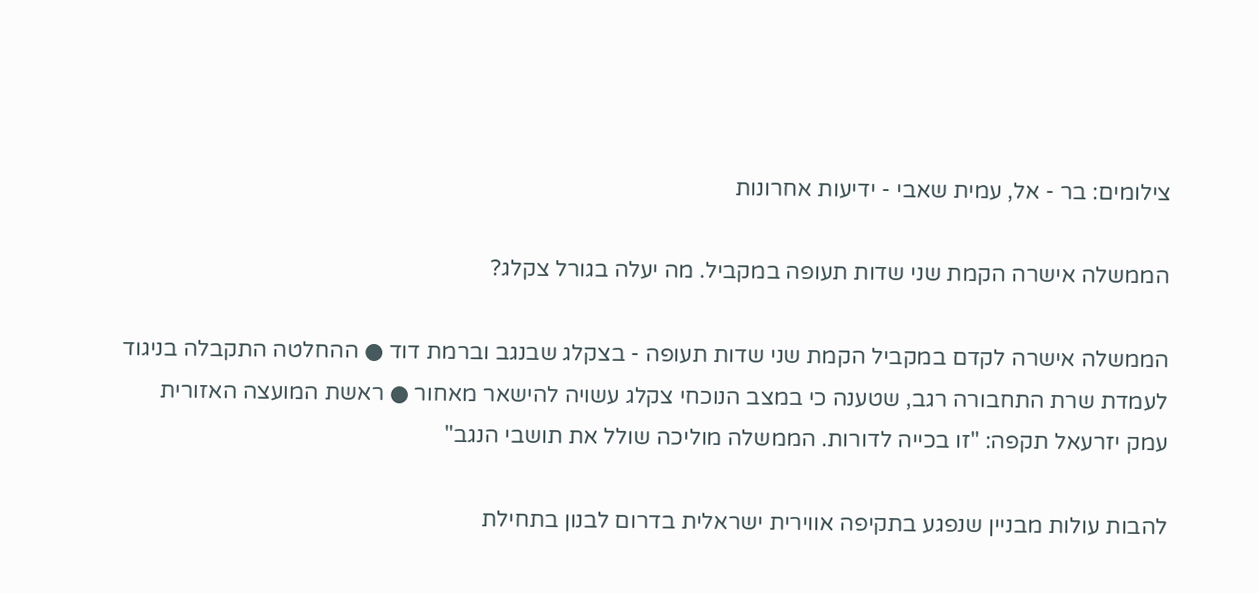צילומים: בר - אל, עמית שאבי - ידיעות אחרונות

הממשלה אישרה הקמת שני שדות תעופה במקביל. מה יעלה בגורל צקלג?

הממשלה אישרה לקדם במקביל הקמת שני שדות תעופה - בצקלג שבנגב וברמת דוד ● ההחלטה התקבלה בניגוד לעמדת שרת התחבורה רגב, שטענה כי במצב הנוכחי צקלג עשויה להישאר מאחור ● ראשת המועצה האזורית עמק יזרעאל תקפה: "זו בכייה לדורות. הממשלה מוליכה שולל את תושבי הנגב"

להבות עולות מבניין שנפגע בתקיפה אווירית ישראלית בדרום לבנון בתחילת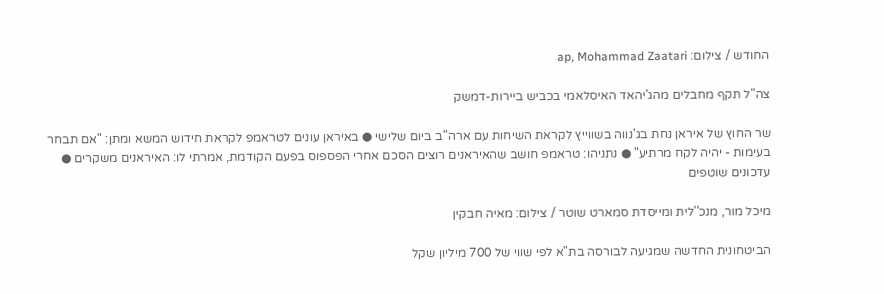החודש / צילום: ap, Mohammad Zaatari

צה"ל תקף מחבלים מהג'יהאד האיסלאמי בכביש ביירות-דמשק

שר החוץ של איראן נחת בג'נווה בשווייץ לקראת השיחות עם ארה"ב ביום שלישי ● באיראן עונים לטראמפ לקראת חידוש המשא ומתן: "אם תבחר בעימות - יהיה לקח מרתיע" ● נתניהו: טראמפ חושב שהאיראנים רוצים הסכם אחרי הפספוס בפעם הקודמת, אמרתי לו: האיראנים משקרים ● עדכונים שוטפים

מיכל מור, מנכ''לית ומייסדת סמארט שוטר / צילום: מאיה חבקין

הביטחונית החדשה שמגיעה לבורסה בת"א לפי שווי של 700 מיליון שקל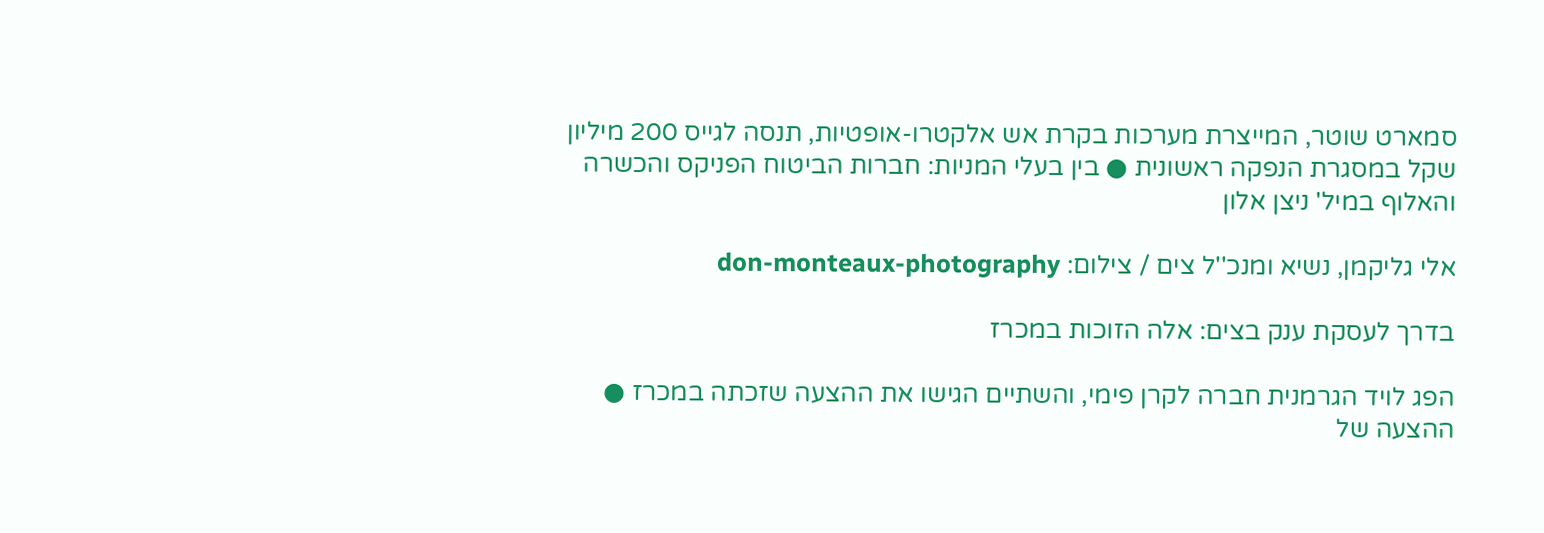סמארט שוטר, המייצרת מערכות בקרת אש אלקטרו-אופטיות, תנסה לגייס 200 מיליון שקל במסגרת הנפקה ראשונית ● בין בעלי המניות: חברות הביטוח הפניקס והכשרה והאלוף במיל' ניצן אלון

אלי גליקמן, נשיא ומנכ''ל צים / צילום: don-monteaux-photography

בדרך לעסקת ענק בצים: אלה הזוכות במכרז

הפג לויד הגרמנית חברה לקרן פימי, והשתיים הגישו את ההצעה שזכתה במכרז ● ההצעה של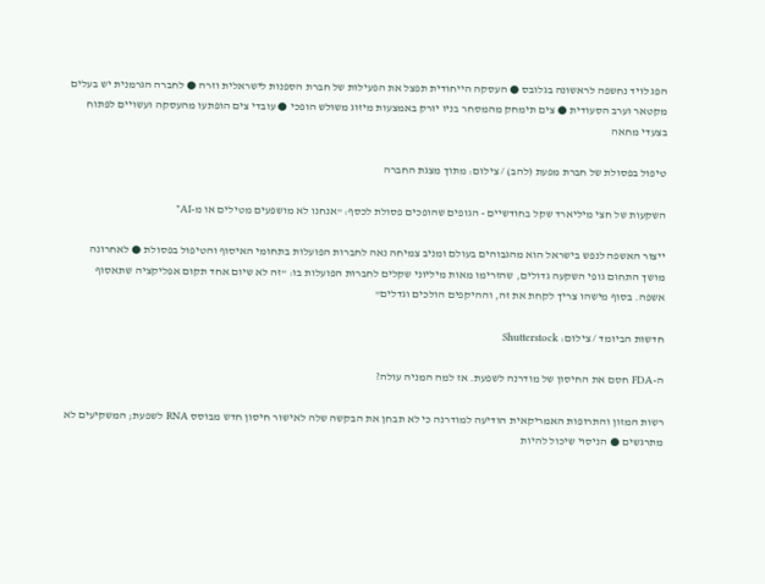הפג לויד נחשפה לראשונה בגלובס ● העסקה הייחודית תפצל את הפעילות של חברת הספנות לישראלית וזרה ● לחברה הגרמנית יש בעלים מקטאר וערב הסעודית ● צים תימחק מהמסחר בניו יורק באמצעות מיזוג משולש הופכי ● עובדי צים הופתעו מהעסקה ועשויים לפתוח בצעדי מחאה

טיפול בפסולת של חברת מפעת (להב) / צילום: מתוך מצגת החברה

השקעות של חצי מיליארד שקל בחודשיים - הגופים שהופכים פסולת לכסף: "אנחנו לא מושפעים מטילים או מ-AI"

ייצור האשפה לנפש בישראל הוא מהגבוהים בעולם ומניב צמיחה נאה לחברות הפועלות בתחומי האיסוף והטיפול בפסולת ● לאחרונה מושך התחום גופי השקעה גדולים, שהזרימו מאות מיליוני שקלים לחברות הפועלות בו: "זה לא שיום אחד תקום אפליקציה שתאסוף אשפה. בסוף מישהו צריך לקחת את זה, וההיקפים הולכים וגדלים"

חדשות הביומד / צילום: Shutterstock

ה-FDA חסם את החיסון של מודרנה לשפעת. אז למה המניה עולה?

רשות המזון והתרופות האמריקאית הודיעה למודרנה כי לא תבחן את הבקשה שלה לאישור חיסון חדש מבוסס RNA לשפעת; המשקיעים לא מתרגשים ● הניסוי שיכול להיות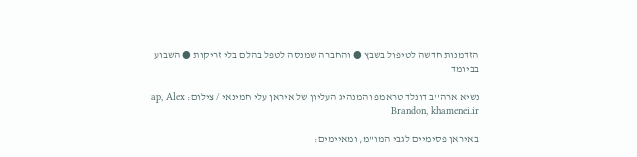הזדמנות חדשה לטיפול בשבץ ● והחברה שמנסה לטפל בהלם בלי זריקות ● השבוע בביומד

נשיא ארה''ב דונלד טראמפ והמנהיג העליון של איראן עלי חמינאי / צילום: ap, Alex Brandon, khamenei.ir

באיראן פסימיים לגבי המו"מ, ומאיימים: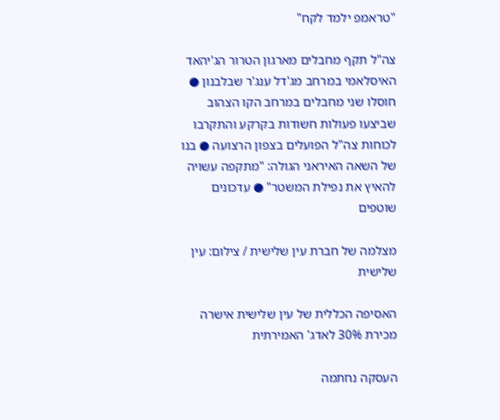"טראמפ ילמד לקח"

צה"ל תקף מחבלים מארגון הטרור הג'יהאד האיסלאמי במרחב מג'דל ענג'ר שבלבנון ● חוסלו שני מחבלים במרחב הקו הצהוב שביצעו פעולות חשודות בקרקע והתקרבו לכוחות צה"ל הפועלים בצפון הרצועה ● בנו של השאה האיראני הגולה: "מתקפה עשויה להאיץ את נפילת המשטר" ● עדכונים שוטפים

מצלמה של חברת עין שלישית / צילום: עין שלישית

האסיפה הכללית של עין שלישית אישרה מכירת 30% לאדג' האמירתית

העסקה נחתמה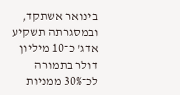בינואר אשתקד, ובמסגרתה תשקיע אדג' כ־10 מיליון דולר בתמורה לכ־30% ממניות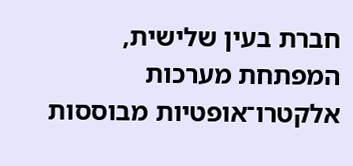חברת בעין שלישית, המפתחת מערכות אלקטרו־אופטיות מבוססות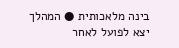בינה מלאכותית ● המהלך יצא לפועל לאחר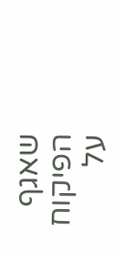שאגף הפיקוח על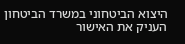היצוא הביטחוני במשרד הביטחון העניק את האישור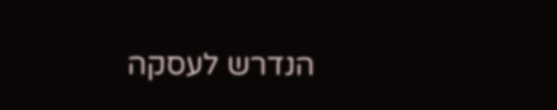הנדרש לעסקה